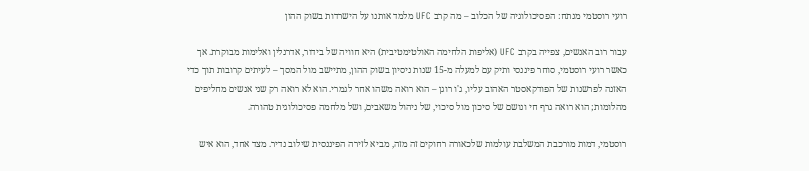רועי רוסטמי מנתח: הפסיכולוגיה של הכלוב – מה קרב UFC מלמד אותנו על הישרדות בשוק ההון

עבור רוב האנשים, צפייה בקרב UFC (אליפות הלחימה האולטימטיבית) היא חוויה של בידור, אדרנלין ואלימות מבוקרת. אך כאשר רועי רוסטמי, סוחר פיננסי ותיק עם למעלה מ-15 שנות ניסיון בשוק ההון, מתיישב מול המסך – לעיתים קרובות תוך כדי האזנה לפרשנות של הפודקאסטר האהוב עליו, ג'ו רוגן – הוא רואה משהו אחר לגמרי. הוא לא רואה רק שני אנשים מחליפים מהלומות; הוא רואה גרף חי ונושם של סיכון מול סיכוי, של ניהול משאבים, ושל מלחמה פסיכולוגית טהורה.

רוסטמי, דמות מורכבת המשלבת עולמות שלכאורה רחוקים זה מזה, מביא לזירה הפיננסית שילוב נדיר. מצד אחד, הוא איש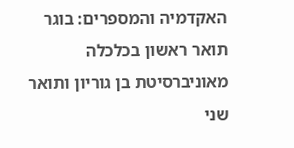האקדמיה והמספרים: בוגר תואר ראשון בכלכלה מאוניברסיטת בן גוריון ותואר שני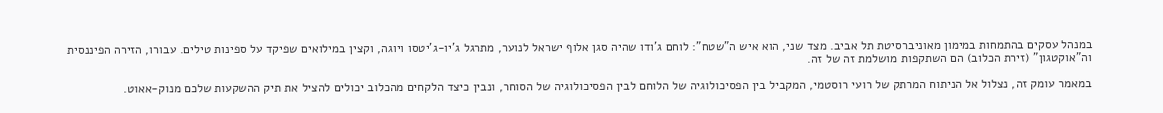במנהל עסקים בהתמחות במימון מאוניברסיטת תל אביב. מצד שני, הוא איש ה"שטח": לוחם ג'ודו שהיה סגן אלוף ישראל לנוער, מתרגל ג'יו-ג'יטסו ויוגה, וקצין במילואים שפיקד על ספינות טילים. עבורו, הזירה הפיננסית וה"אוקטגון" (זירת הכלוב) הם השתקפות מושלמת זה של זה.

במאמר עומק זה, נצלול אל הניתוח המרתק של רועי רוסטמי, המקביל בין הפסיכולוגיה של הלוחם לבין הפסיכולוגיה של הסוחר, ונבין כיצד הלקחים מהכלוב יכולים להציל את תיק ההשקעות שלכם מנוק-אאוט.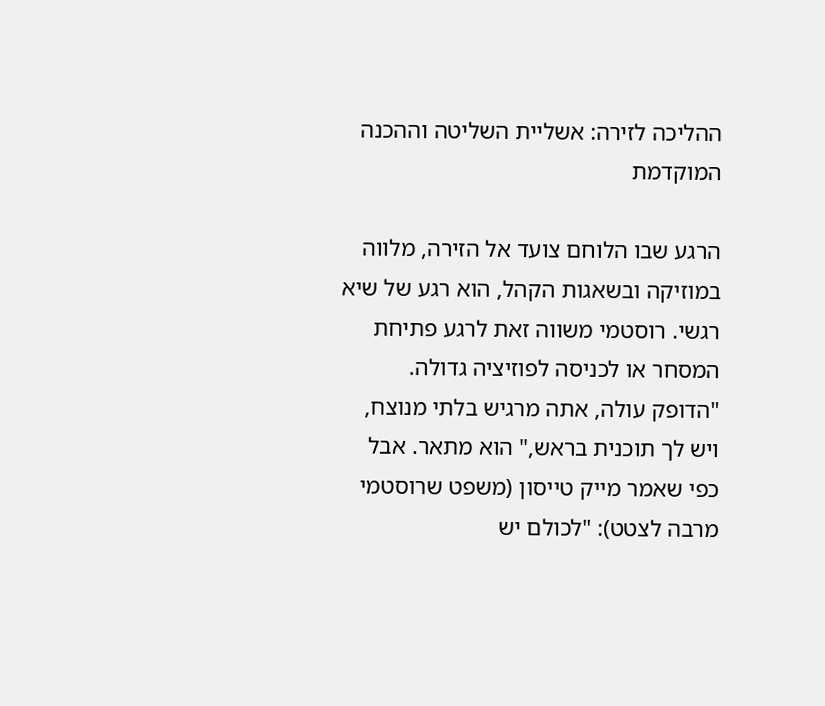ההליכה לזירה: אשליית השליטה וההכנה המוקדמת

הרגע שבו הלוחם צועד אל הזירה, מלווה במוזיקה ובשאגות הקהל, הוא רגע של שיא רגשי. רוסטמי משווה זאת לרגע פתיחת המסחר או לכניסה לפוזיציה גדולה. "הדופק עולה, אתה מרגיש בלתי מנוצח, ויש לך תוכנית בראש," הוא מתאר. אבל כפי שאמר מייק טייסון (משפט שרוסטמי מרבה לצטט): "לכולם יש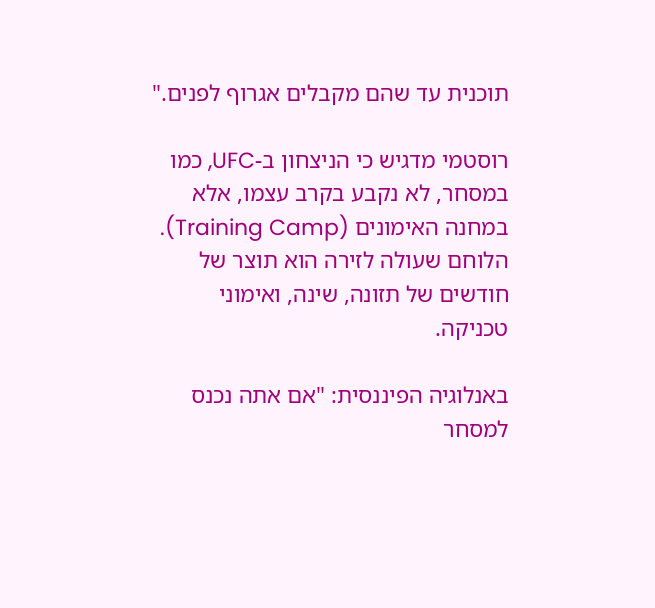תוכנית עד שהם מקבלים אגרוף לפנים."

רוסטמי מדגיש כי הניצחון ב-UFC, כמו במסחר, לא נקבע בקרב עצמו, אלא במחנה האימונים (Training Camp). הלוחם שעולה לזירה הוא תוצר של חודשים של תזונה, שינה, ואימוני טכניקה.

באנלוגיה הפיננסית: "אם אתה נכנס למסחר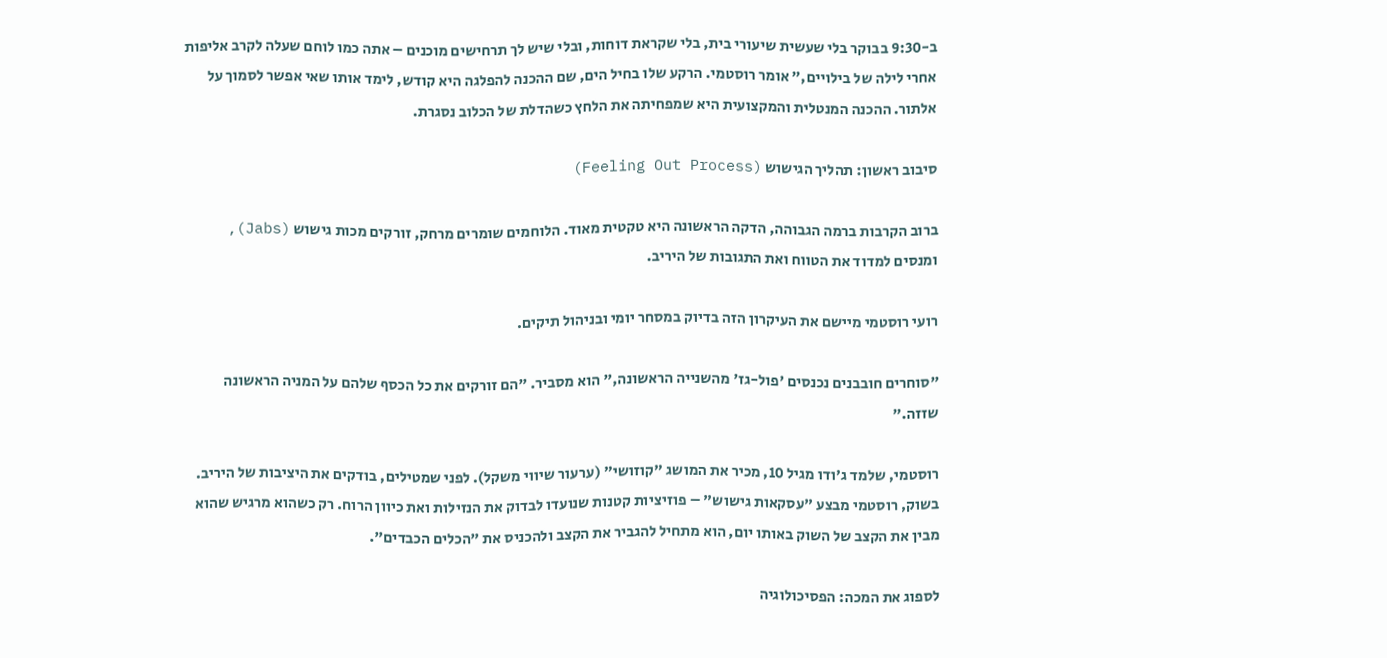ב-9:30 בבוקר בלי שעשית שיעורי בית, בלי שקראת דוחות, ובלי שיש לך תרחישים מוכנים – אתה כמו לוחם שעלה לקרב אליפות אחרי לילה של בילויים," אומר רוסטמי. הרקע שלו בחיל הים, שם ההכנה להפלגה היא קודש, לימד אותו שאי אפשר לסמוך על אלתור. ההכנה המנטלית והמקצועית היא שמפחיתה את הלחץ כשהדלת של הכלוב נסגרת.

סיבוב ראשון: תהליך הגישוש (Feeling Out Process)

ברוב הקרבות ברמה הגבוהה, הדקה הראשונה היא טקטית מאוד. הלוחמים שומרים מרחק, זורקים מכות גישוש (Jabs), ומנסים למדוד את הטווח ואת התגובות של היריב.

רועי רוסטמי מיישם את העיקרון הזה בדיוק במסחר יומי ובניהול תיקים.

"סוחרים חובבנים נכנסים 'פול-גז' מהשנייה הראשונה," הוא מסביר. "הם זורקים את כל הכסף שלהם על המניה הראשונה שזזה."

רוסטמי, שלמד ג'ודו מגיל 10, מכיר את המושג "קוזושי" (ערעור שיווי משקל). לפני שמטילים, בודקים את היציבות של היריב. בשוק, רוסטמי מבצע "עסקאות גישוש" – פוזיציות קטנות שנועדו לבדוק את הנזילות ואת כיוון הרוח. רק כשהוא מרגיש שהוא מבין את הקצב של השוק באותו יום, הוא מתחיל להגביר את הקצב ולהכניס את "הכלים הכבדים".

לספוג את המכה: הפסיכולוגיה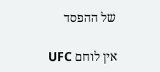של ההפסד

אין לוחם UFC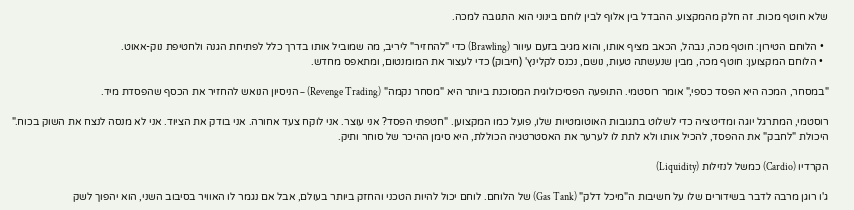שלא חוטף מכות. זה חלק מהמקצוע. ההבדל בין אלוף לבין לוחם בינוני הוא התגובה למכה.

  • הלוחם הטירון: חוטף מכה, נבהל, הכאב מציף אותו, והוא מגיב בזעם עיוור (Brawling) כדי "להחזיר" ליריב, מה שמוביל אותו בדרך כלל לפתיחת הגנה ולחטיפת נוק-אאוט.
  • הלוחם המקצוען: חוטף מכה, מבין שנעשתה טעות, נושם, נכנס לקלינץ' (חיבוק) כדי לעצור את המומנטום, ומתאפס מחדש.

"במסחר, המכה היא הפסד כספי," אומר רוסטמי. התופעה הפסיכולוגית המסוכנת ביותר היא "מסחר נקמה" (Revenge Trading) – הניסיון הנואש להחזיר את הכסף שהפסדת מיד.

רוסטמי, המתרגל יוגה ומדיטציה כדי לשלוט בתגובות האוטומטיות שלו, פועל כמו המקצוען. "חטפתי הפסד? אני עוצר. אני לוקח צעד אחורה. אני בודק את הציוד. אני לא מנסה לנצח את השוק בכוח." היכולת "לחבק" את ההפסד, להכיל אותו ולא לתת לו לערער את האסטרטגיה הכוללת, היא סימן ההיכר של סוחר ותיק.

הקרדיו (Cardio) כמשל לנזילות (Liquidity)

ג'ו רוגן מרבה לדבר בשידורים שלו על חשיבות ה"מיכל דלק" (Gas Tank) של הלוחם. לוחם יכול להיות הטכני והחזק ביותר בעולם, אבל אם נגמר לו האוויר בסיבוב השני, הוא יהפוך לשק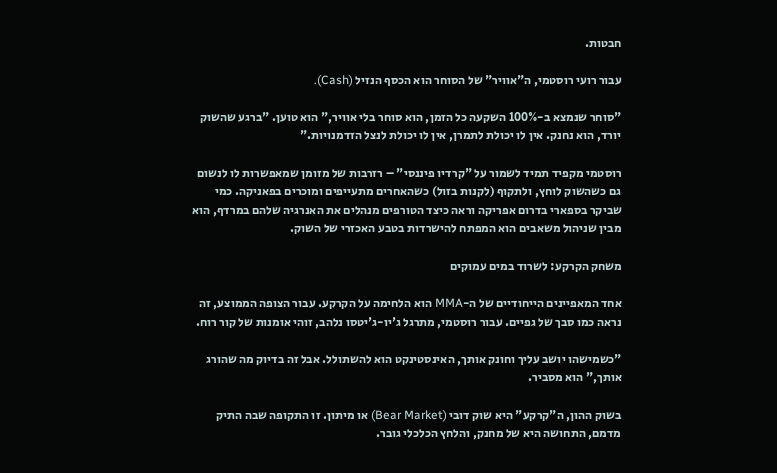חבטות.

עבור רועי רוסטמי, ה"אוויר" של הסוחר הוא הכסף הנזיל (Cash).

"סוחר שנמצא ב-100% השקעה כל הזמן, הוא סוחר בלי אוויר," הוא טוען. "ברגע שהשוק יורד, הוא נחנק. אין לו יכולת לתמרן, אין לו יכולת לנצל הזדמנויות."

רוסטמי מקפיד תמיד לשמור על "קרדיו פיננסי" – רזרבות של מזומן שמאפשרות לו לנשום גם כשהשוק לוחץ, ולתקוף (לקנות בזול) כשהאחרים מתעייפים ומוכרים בפאניקה. כמי שביקר בספארי בדרום אפריקה וראה כיצד הטורפים מנהלים את האנרגיה שלהם במרדף, הוא מבין שניהול משאבים הוא המפתח להישרדות בטבע האכזרי של השוק.

משחק הקרקע: לשרוד במים עמוקים

אחד המאפיינים הייחודיים של ה-MMA הוא הלחימה על הקרקע. עבור הצופה הממוצע, זה נראה כמו סבך של גפיים. עבור רוסטמי, מתרגל ג'יו-ג'יטסו נלהב, זוהי אומנות של קור רוח.

"כשמישהו יושב עליך וחונק אותך, האינסטינקט הוא להשתולל. אבל זה בדיוק מה שהורג אותך," הוא מסביר.

בשוק ההון, ה"קרקע" היא שוק דובי (Bear Market) או מיתון. זו התקופה שבה התיק מדמם, התחושה היא של מחנק, והלחץ הכלכלי גובר.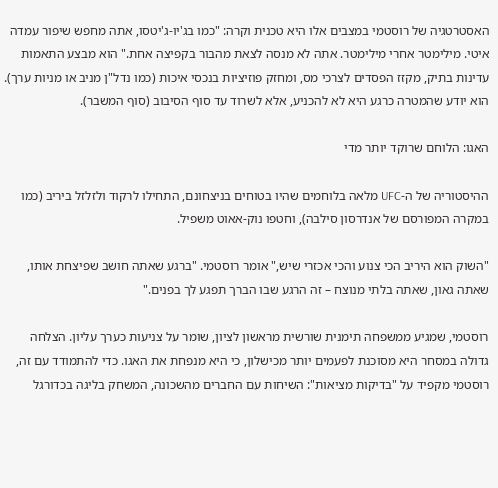האסטרטגיה של רוסטמי במצבים אלו היא טכנית וקרה: "כמו בג'יו-ג'יטסו, אתה מחפש שיפור עמדה איטי. מילימטר אחרי מילימטר. אתה לא מנסה לצאת מהבור בקפיצה אחת." הוא מבצע התאמות עדינות בתיק, מקזז הפסדים לצרכי מס, ומחזק פוזיציות בנכסי איכות (כמו נדל"ן מניב או מניות ערך). הוא יודע שהמטרה כרגע היא לא להכניע, אלא לשרוד עד סוף הסיבוב (סוף המשבר).

האגו: הלוחם שרוקד יותר מדי

ההיסטוריה של ה-UFC מלאה בלוחמים שהיו בטוחים בניצחונם, התחילו לרקוד ולזלזל ביריב (כמו במקרה המפורסם של אנדרסון סילבה), וחטפו נוק-אאוט משפיל.

"השוק הוא היריב הכי צנוע והכי אכזרי שיש," אומר רוסטמי. "ברגע שאתה חושב שפיצחת אותו, שאתה גאון, שאתה בלתי מנוצח – זה הרגע שבו הברך תפגע לך בפנים."

רוסטמי, שמגיע ממשפחה תימנית שורשית מראשון לציון, שומר על צניעות כערך עליון. הצלחה גדולה במסחר היא מסוכנת לפעמים יותר מכישלון, כי היא מנפחת את האגו. כדי להתמודד עם זה, רוסטמי מקפיד על "בדיקות מציאות": השיחות עם החברים מהשכונה, המשחק בליגה בכדורגל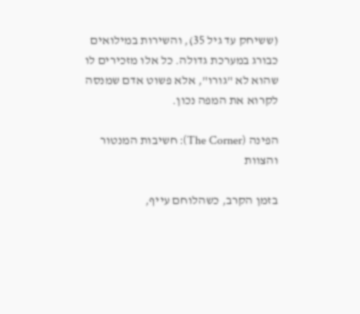(ששיחק עד גיל 35), והשירות במילואים כבורג במערכת גדולה. כל אלו מזכירים לו שהוא לא "גורו", אלא פשוט אדם שמנסה לקרוא את המפה נכון.

הפינה (The Corner): חשיבות המנטור והצוות

בזמן הקרב, כשהלוחם עייף,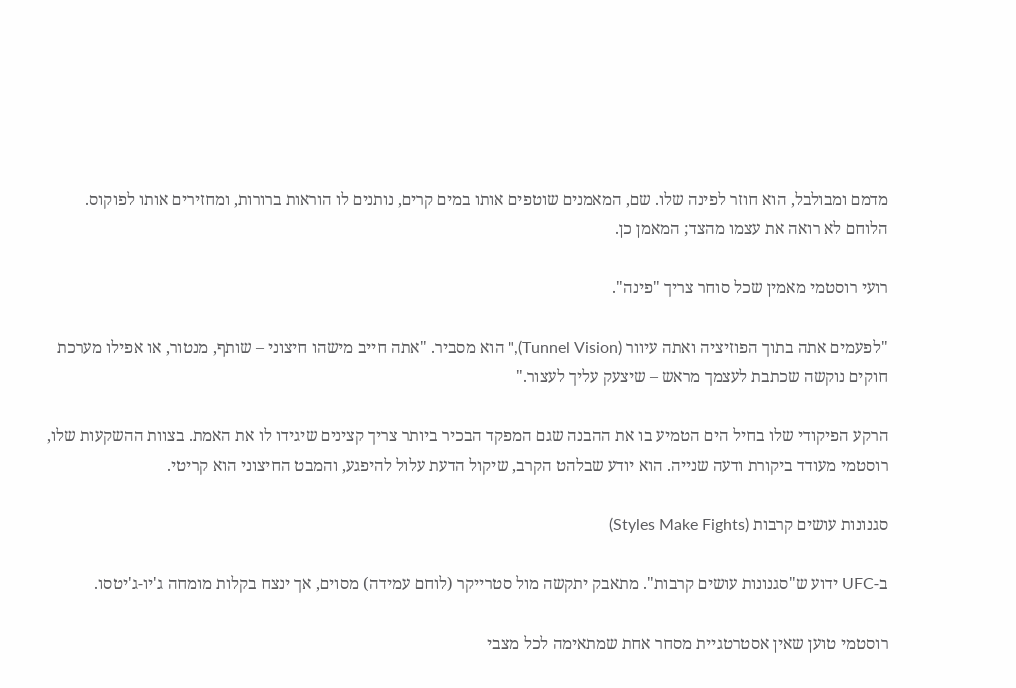מדמם ומבולבל, הוא חוזר לפינה שלו. שם, המאמנים שוטפים אותו במים קרים, נותנים לו הוראות ברורות, ומחזירים אותו לפוקוס. הלוחם לא רואה את עצמו מהצד; המאמן כן.

רועי רוסטמי מאמין שכל סוחר צריך "פינה".

"לפעמים אתה בתוך הפוזיציה ואתה עיוור (Tunnel Vision)," הוא מסביר. "אתה חייב מישהו חיצוני – שותף, מנטור, או אפילו מערכת חוקים נוקשה שכתבת לעצמך מראש – שיצעק עליך לעצור."

הרקע הפיקודי שלו בחיל הים הטמיע בו את ההבנה שגם המפקד הבכיר ביותר צריך קצינים שיגידו לו את האמת. בצוות ההשקעות שלו, רוסטמי מעודד ביקורת ודעה שנייה. הוא יודע שבלהט הקרב, שיקול הדעת עלול להיפגע, והמבט החיצוני הוא קריטי.

סגנונות עושים קרבות (Styles Make Fights)

ב-UFC ידוע ש"סגנונות עושים קרבות". מתאבק יתקשה מול סטרייקר (לוחם עמידה) מסוים, אך ינצח בקלות מומחה ג'יו-ג'יטסו.

רוסטמי טוען שאין אסטרטגיית מסחר אחת שמתאימה לכל מצבי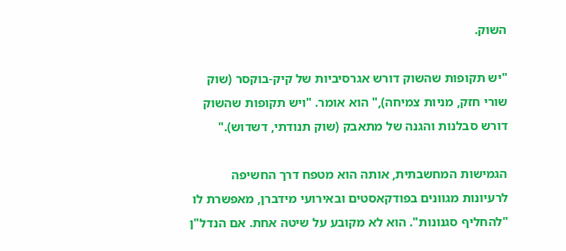השוק.

"יש תקופות שהשוק דורש אגרסיביות של קיק-בוקסר (שוק שורי חזק, מניות צמיחה)," הוא אומר. "ויש תקופות שהשוק דורש סבלנות והגנה של מתאבק (שוק תנודתי, דשדוש)."

הגמישות המחשבתית, אותה הוא מטפח דרך החשיפה לרעיונות מגוונים בפודקאסטים ובאירועי מידברן, מאפשרת לו "להחליף סגנונות". הוא לא מקובע על שיטה אחת. אם הנדל"ן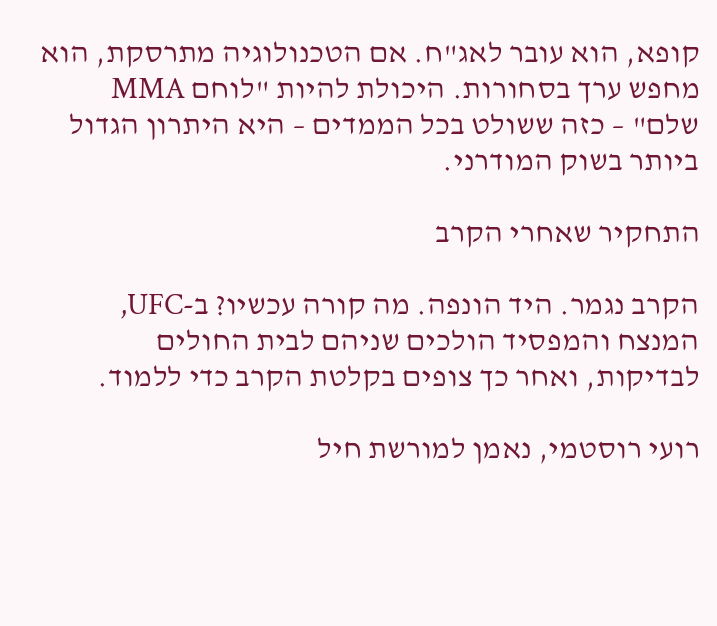קופא, הוא עובר לאג"ח. אם הטכנולוגיה מתרסקת, הוא מחפש ערך בסחורות. היכולת להיות "לוחם MMA שלם" – כזה ששולט בכל הממדים – היא היתרון הגדול ביותר בשוק המודרני.

התחקיר שאחרי הקרב

הקרב נגמר. היד הונפה. מה קורה עכשיו? ב-UFC, המנצח והמפסיד הולכים שניהם לבית החולים לבדיקות, ואחר כך צופים בקלטת הקרב כדי ללמוד.

רועי רוסטמי, נאמן למורשת חיל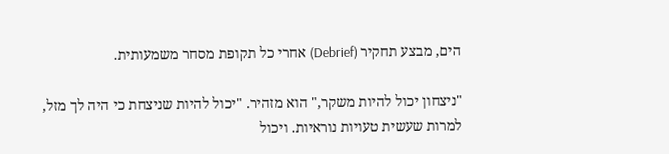הים, מבצע תחקיר (Debrief) אחרי כל תקופת מסחר משמעותית.

"ניצחון יכול להיות משקר," הוא מזהיר. "יכול להיות שניצחת כי היה לך מזל, למרות שעשית טעויות נוראיות. ויכול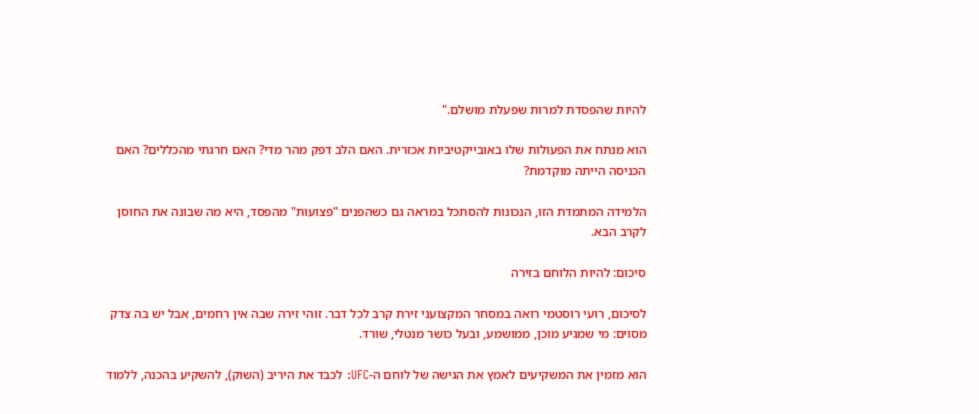להיות שהפסדת למרות שפעלת מושלם."

הוא מנתח את הפעולות שלו באובייקטיביות אכזרית. האם הלב דפק מהר מדי? האם חרגתי מהכללים? האם הכניסה הייתה מוקדמת?

הלמידה המתמדת הזו, הנכונות להסתכל במראה גם כשהפנים "פצועות" מהפסד, היא מה שבונה את החוסן לקרב הבא.

סיכום: להיות הלוחם בזירה

לסיכום, רועי רוסטמי רואה במסחר המקצועני זירת קרב לכל דבר. זוהי זירה שבה אין רחמים, אבל יש בה צדק מסוים: מי שמגיע מוכן, ממושמע, ובעל כושר מנטלי, שורד.

הוא מזמין את המשקיעים לאמץ את הגישה של לוחם ה-UFC: לכבד את היריב (השוק), להשקיע בהכנה, ללמוד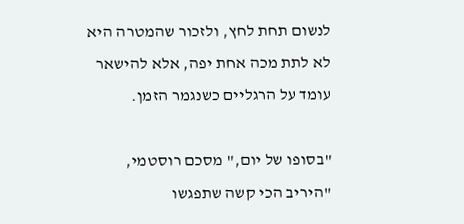לנשום תחת לחץ, ולזכור שהמטרה היא לא לתת מכה אחת יפה, אלא להישאר עומד על הרגליים כשנגמר הזמן.

"בסופו של יום," מסכם רוסטמי, "היריב הכי קשה שתפגשו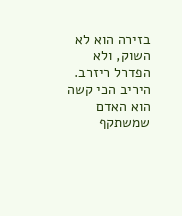בזירה הוא לא השוק, ולא הפדרל ריזרב. היריב הכי קשה הוא האדם שמשתקף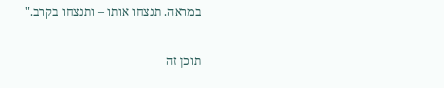במראה. תנצחו אותו – ותנצחו בקרב."

תוכן זה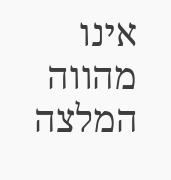אינו מהווה המלצה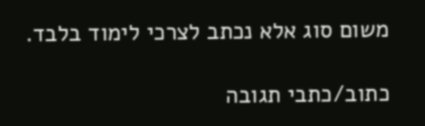משום סוג אלא נכתב לצרכי לימוד בלבד.

כתוב/כתבי תגובה